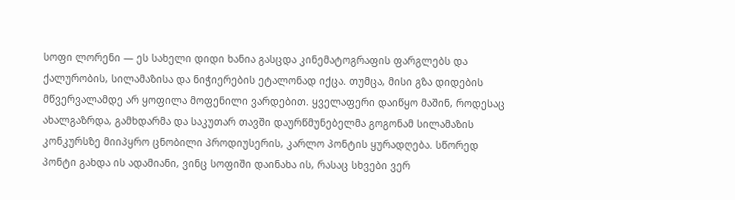სოფი ლორენი — ეს სახელი დიდი ხანია გასცდა კინემატოგრაფის ფარგლებს და ქალურობის, სილამაზისა და ნიჭიერების ეტალონად იქცა. თუმცა, მისი გზა დიდების მწვერვალამდე არ ყოფილა მოფენილი ვარდებით. ყველაფერი დაიწყო მაშინ, როდესაც ახალგაზრდა, გამხდარმა და საკუთარ თავში დაურწმუნებელმა გოგონამ სილამაზის კონკურსზე მიიპყრო ცნობილი პროდიუსერის, კარლო პონტის ყურადღება. სწორედ პონტი გახდა ის ადამიანი, ვინც სოფიში დაინახა ის, რასაც სხვები ვერ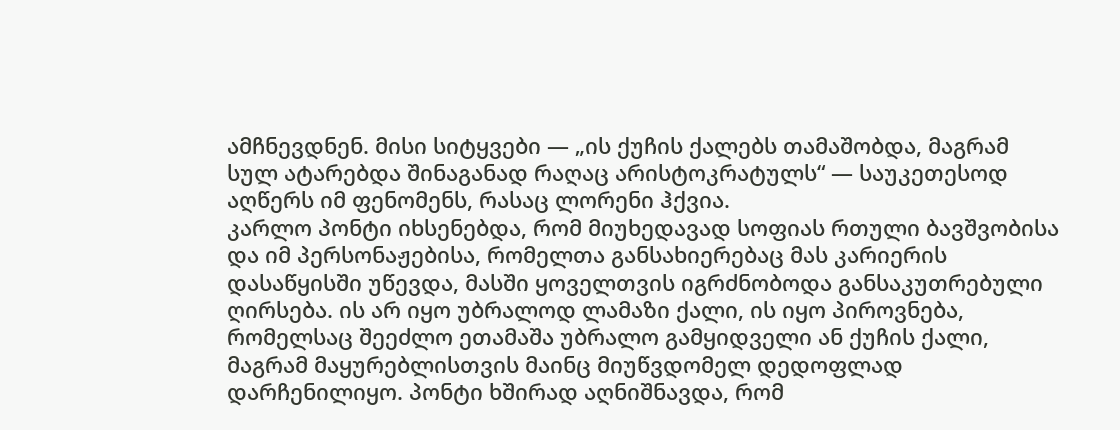ამჩნევდნენ. მისი სიტყვები — „ის ქუჩის ქალებს თამაშობდა, მაგრამ სულ ატარებდა შინაგანად რაღაც არისტოკრატულს“ — საუკეთესოდ აღწერს იმ ფენომენს, რასაც ლორენი ჰქვია.
კარლო პონტი იხსენებდა, რომ მიუხედავად სოფიას რთული ბავშვობისა და იმ პერსონაჟებისა, რომელთა განსახიერებაც მას კარიერის დასაწყისში უწევდა, მასში ყოველთვის იგრძნობოდა განსაკუთრებული ღირსება. ის არ იყო უბრალოდ ლამაზი ქალი, ის იყო პიროვნება, რომელსაც შეეძლო ეთამაშა უბრალო გამყიდველი ან ქუჩის ქალი, მაგრამ მაყურებლისთვის მაინც მიუწვდომელ დედოფლად დარჩენილიყო. პონტი ხშირად აღნიშნავდა, რომ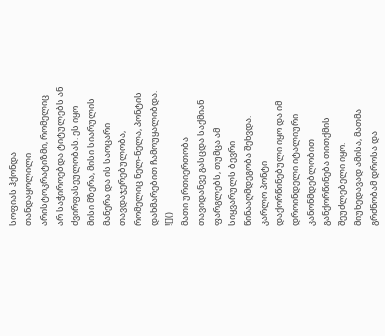სოფიას ჰქონდა თანდაყოლილი არისტოკრატიზმი, რომელიც არ საჭიროებდა ტიტულებს ან ძვირფასეულობას. ეს იყო მისი მზერა, მისი სიარულის მანერა და ის საოცარი თავდაჯერებულობა, რომელიც ნელ-ნელა, პონტის დახმარებით ჩამოუყალიბდა.
![]()
მათი ურთიერთობა თავიდანვე გასცდა საქმიან ფარგლებს, თუმცა ამ სიყვარულს ბევრი წინააღმდეგობა შეხვდა. კარლო პონტი დაქორწინებული იყო და იმ დროინდელი იტალიური კანონმდებლობით განქორწინება თითქმის შეუძლებელი იყო. მიუხედავად ამისა, მათმა გრძნობამ დროსა და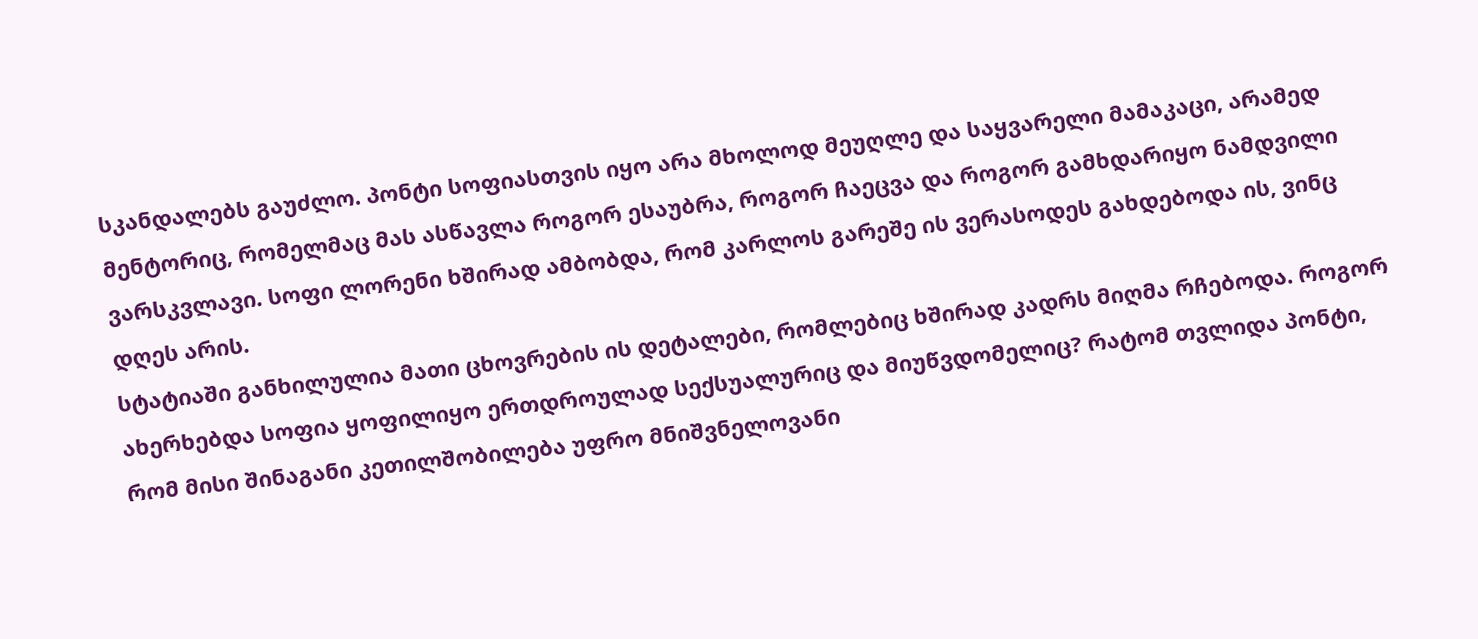სკანდალებს გაუძლო. პონტი სოფიასთვის იყო არა მხოლოდ მეუღლე და საყვარელი მამაკაცი, არამედ მენტორიც, რომელმაც მას ასწავლა როგორ ესაუბრა, როგორ ჩაეცვა და როგორ გამხდარიყო ნამდვილი ვარსკვლავი. სოფი ლორენი ხშირად ამბობდა, რომ კარლოს გარეშე ის ვერასოდეს გახდებოდა ის, ვინც დღეს არის.
სტატიაში განხილულია მათი ცხოვრების ის დეტალები, რომლებიც ხშირად კადრს მიღმა რჩებოდა. როგორ ახერხებდა სოფია ყოფილიყო ერთდროულად სექსუალურიც და მიუწვდომელიც? რატომ თვლიდა პონტი, რომ მისი შინაგანი კეთილშობილება უფრო მნიშვნელოვანი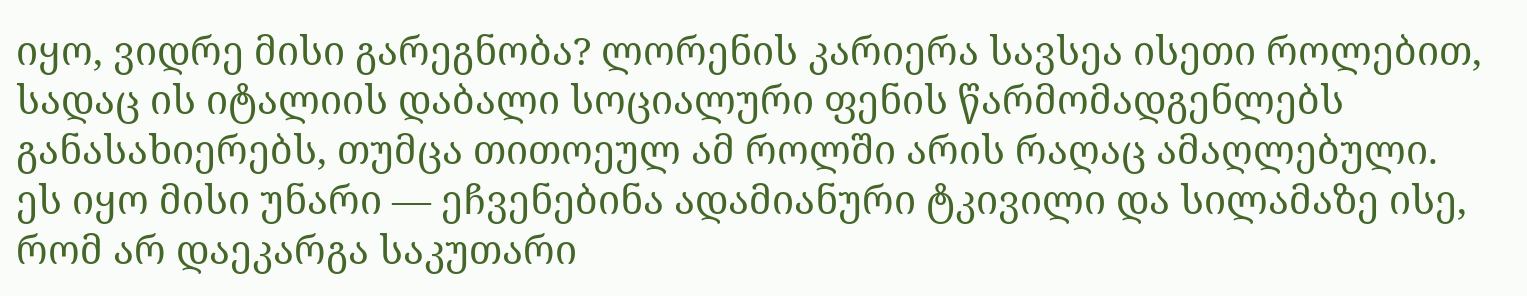იყო, ვიდრე მისი გარეგნობა? ლორენის კარიერა სავსეა ისეთი როლებით, სადაც ის იტალიის დაბალი სოციალური ფენის წარმომადგენლებს განასახიერებს, თუმცა თითოეულ ამ როლში არის რაღაც ამაღლებული. ეს იყო მისი უნარი — ეჩვენებინა ადამიანური ტკივილი და სილამაზე ისე, რომ არ დაეკარგა საკუთარი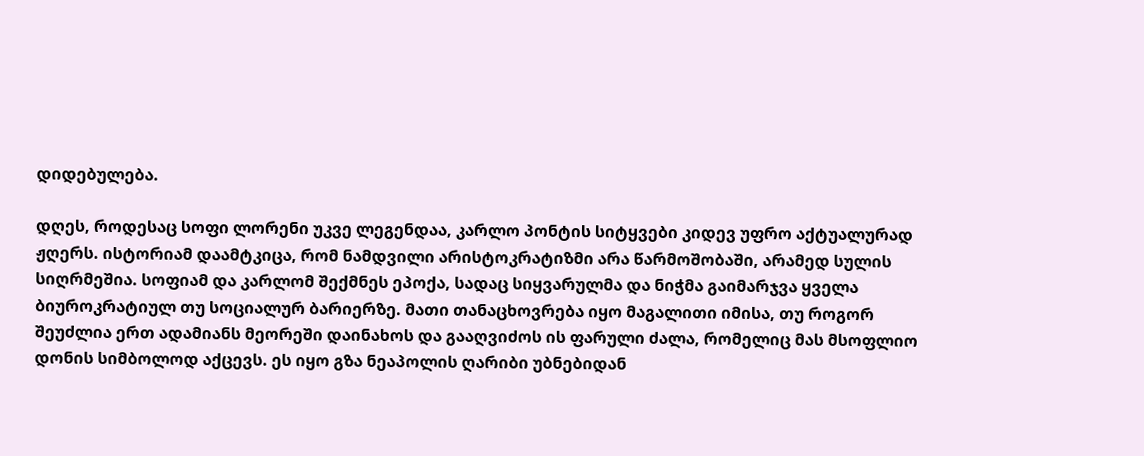დიდებულება.

დღეს, როდესაც სოფი ლორენი უკვე ლეგენდაა, კარლო პონტის სიტყვები კიდევ უფრო აქტუალურად ჟღერს. ისტორიამ დაამტკიცა, რომ ნამდვილი არისტოკრატიზმი არა წარმოშობაში, არამედ სულის სიღრმეშია. სოფიამ და კარლომ შექმნეს ეპოქა, სადაც სიყვარულმა და ნიჭმა გაიმარჯვა ყველა ბიუროკრატიულ თუ სოციალურ ბარიერზე. მათი თანაცხოვრება იყო მაგალითი იმისა, თუ როგორ შეუძლია ერთ ადამიანს მეორეში დაინახოს და გააღვიძოს ის ფარული ძალა, რომელიც მას მსოფლიო დონის სიმბოლოდ აქცევს. ეს იყო გზა ნეაპოლის ღარიბი უბნებიდან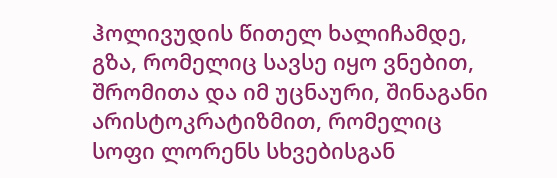ჰოლივუდის წითელ ხალიჩამდე, გზა, რომელიც სავსე იყო ვნებით, შრომითა და იმ უცნაური, შინაგანი არისტოკრატიზმით, რომელიც სოფი ლორენს სხვებისგან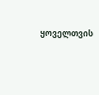ყოველთვის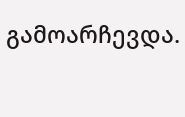გამოარჩევდა.